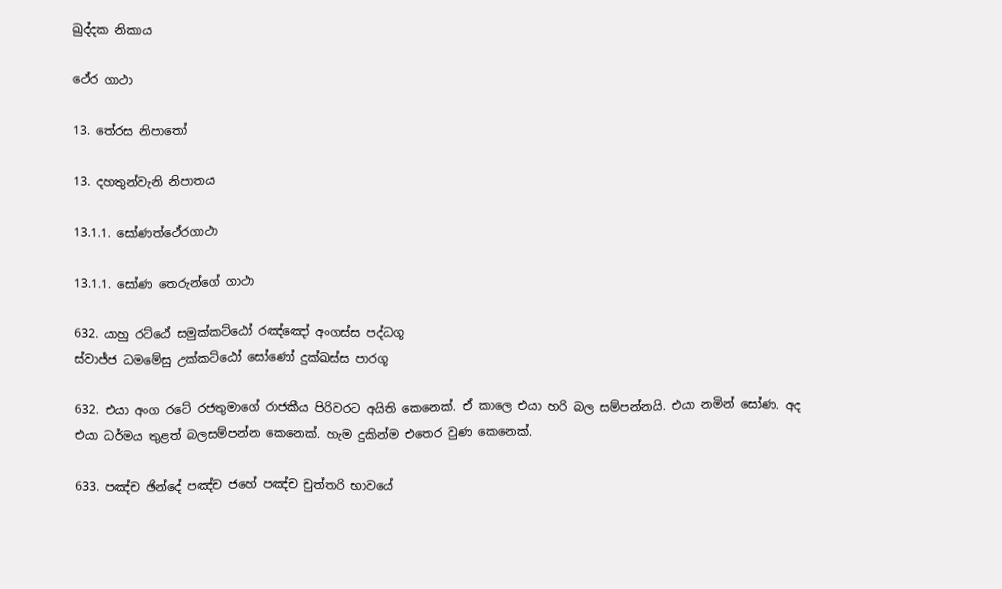ඛුද්දක නිකාය

ථේර ගාථා

13. තේරස නිපාතෝ

13. දහතුන්වැනි නිපාතය

13.1.1. සෝණත්ථේරගාථා

13.1.1. සෝණ තෙරුන්ගේ ගාථා

632. යාහු රට්ඨේ සමුක්කට්ඨෝ රඤ්ඤෝ අංගස්ස පද්ධගූ
ස්වාජ්ජ ධමමේසු උක්කට්ඨෝ සෝණෝ දුක්ඛස්ස පාරගූ

632. එයා අංග රටේ රජතුමාගේ රාජකීය පිරිවරට අයිති කෙනෙක්. ඒ කාලෙ එයා හරි බල සම්පන්නයි. එයා නමින් සෝණ. අද එයා ධර්මය තුළත් බලසම්පන්න කෙනෙක්. හැම දුකින්ම එතෙර වුණ කෙනෙක්.

633. පඤ්ච ඡින්දේ පඤ්ච ජහේ පඤ්ච චුත්තරි භාවයේ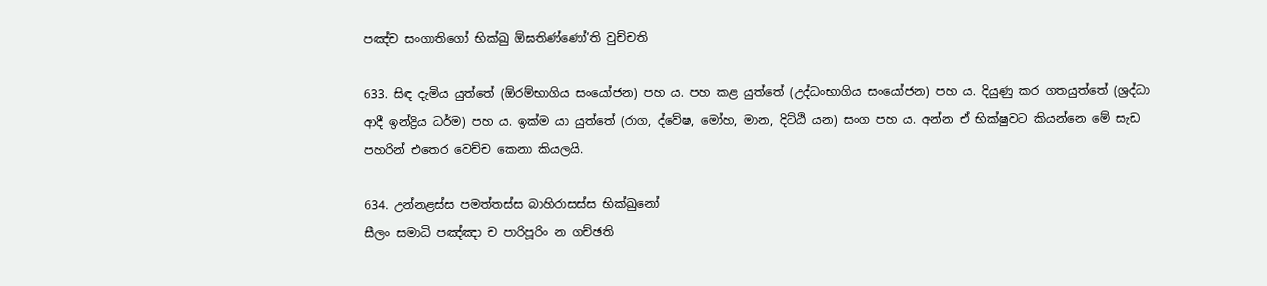පඤ්ච සංගාතිගෝ භික්ඛු ඕඝතිණ්ණෝ’ති වුච්චති

633. සිඳ දැමිය යුත්තේ (ඕරම්භාගිය සංයෝජන) පහ ය. පහ කළ යුත්තේ (උද්ධංභාගිය සංයෝජන) පහ ය. දියුණු කර ගතයුත්තේ (ශ්‍රද්ධා ආදී ඉන්ද්‍රිය ධර්ම) පහ ය. ඉක්ම යා යුත්තේ (රාග, ද්වේෂ, මෝහ, මාන, දිට්ඨි යන) සංග පහ ය. අන්න ඒ භික්ෂුවට කියන්නෙ මේ සැඩ පහරින් එතෙර වෙච්ච කෙනා කියලයි.

634. උන්නළස්ස පමත්තස්ස බාහිරාසස්ස භික්ඛුනෝ
සීලං සමාධි පඤ්ඤා ච පාරිපූරිං න ගච්ඡති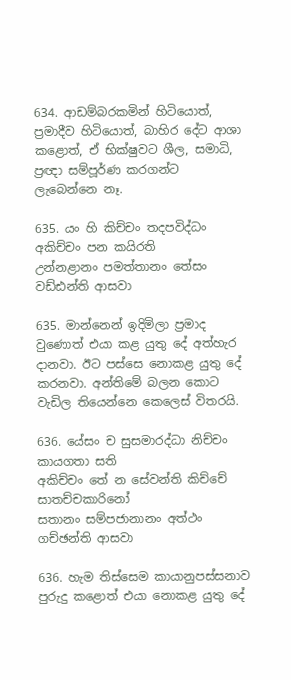634. ආඩම්බරකමින් හිටියොත්, ප්‍රමාදීව හිටියොත්, බාහිර දේට ආශා කළොත්, ඒ භික්ෂුවට ශීල, සමාධි, ප්‍රඥා සම්පූර්ණ කරගන්ට ලැබෙන්නෙ නෑ.

635. යං හි කිච්චං තදපවිද්ධං අකිච්චං පන කයිරති
උන්නළානං පමත්තානං තේසං වඩ්ඪන්ති ආසවා

635. මාන්නෙන් ඉදිමිලා ප්‍රමාද වුණොත් එයා කළ යුතු දේ අත්හැර දානවා. ඊට පස්සෙ නොකළ යුතු දේ කරනවා. අන්තිමේ බලන කොට වැඩිල තියෙන්නෙ කෙලෙස් විතරයි.

636. යේසං ච සුසමාරද්ධා නිච්චං කායගතා සති
අකිච්චං තේ න සේවන්ති කිච්චේ සාතච්චකාරිනෝ
සතානං සම්පජානානං අත්ථං ගච්ඡන්ති ආසවා

636. හැම තිස්සෙම කායානුපස්සනාව පුරුදු කළොත් එයා නොකළ යුතු දේ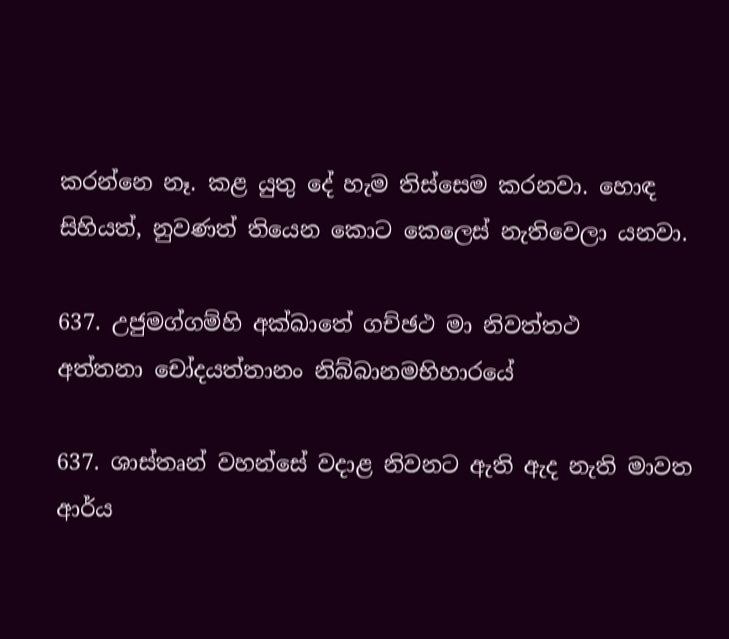කරන්නෙ නෑ. කළ යුතු දේ හැම තිස්සෙම කරනවා. හොඳ සිහියත්, නුවණත් තියෙන කොට කෙලෙස් නැතිවෙලා යනවා.

637. උජුමග්ගම්හි අක්ඛාතේ ගච්ඡථ මා නිවත්තථ
අත්තනා චෝදයත්තානං නිබ්බානමභිහාරයේ

637. ශාස්තෘන් වහන්සේ වදාළ නිවනට ඇති ඇද නැති මාවත ආර්ය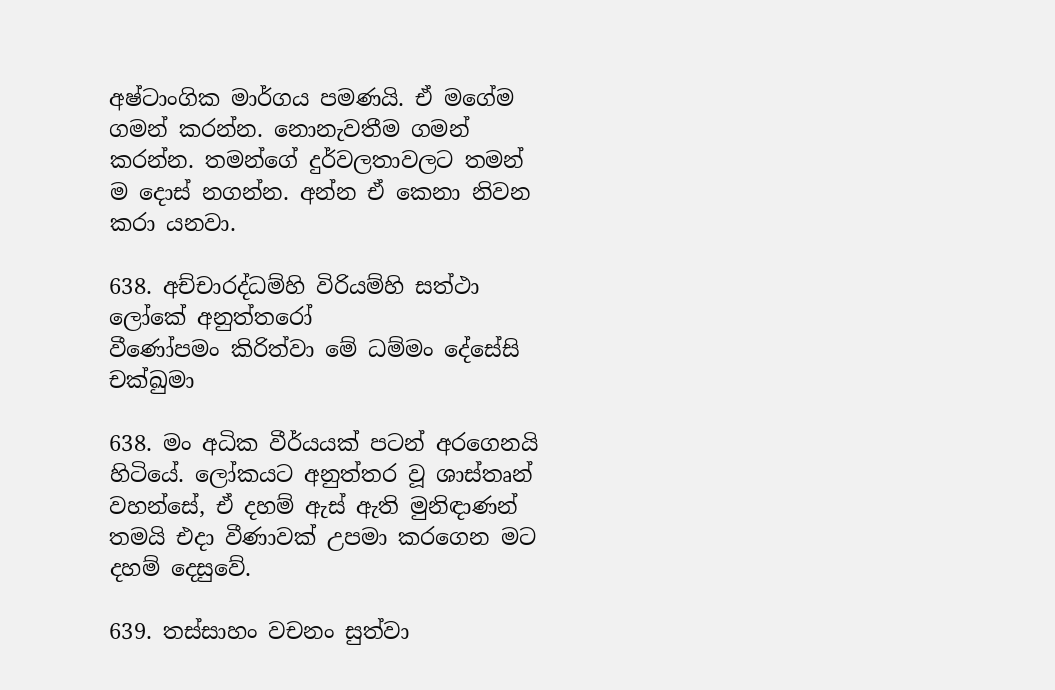අෂ්ටාංගික මාර්ගය පමණයි. ඒ මගේම ගමන් කරන්න. නොනැවතීම ගමන් කරන්න. තමන්ගේ දුර්වලතාවලට තමන් ම දොස් නගන්න. අන්න ඒ කෙනා නිවන කරා යනවා.

638. අච්චාරද්ධම්හි විරියම්හි සත්ථා ලෝකේ අනුත්තරෝ
වීණෝපමං කිරිත්වා මේ ධම්මං දේසේසි චක්ඛුමා

638. මං අධික වීර්යයක් පටන් අරගෙනයි හිටියේ. ලෝකයට අනුත්තර වූ ශාස්තෘන් වහන්සේ, ඒ දහම් ඇස් ඇති මුනිඳාණන් තමයි එදා වීණාවක් උපමා කරගෙන මට දහම් දෙසුවේ.

639. තස්සාහං වචනං සුත්වා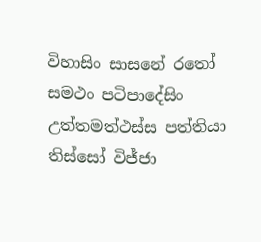විහාසිං සාසනේ රතෝ
සමථං පටිපාදේසිං උත්තමත්ථස්ස පත්තියා
තිස්සෝ විජ්ජා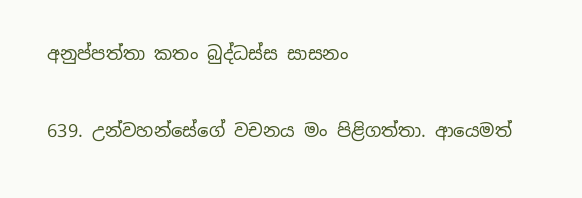අනුප්පත්තා කතං බුද්ධස්ස සාසනං

639. උන්වහන්සේගේ වචනය මං පිළිගත්තා. ආයෙමත්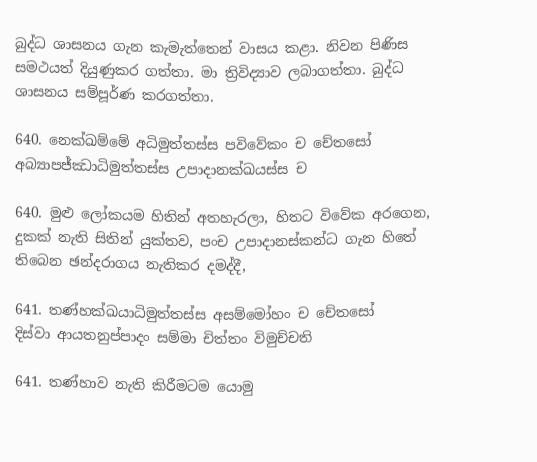බුද්ධ ශාසනය ගැන කැමැත්තෙන් වාසය කළා. නිවන පිණිස සමථයත් දියුණුකර ගත්තා. මා ත්‍රිවිද්‍යාව ලබාගත්තා. බුද්ධ ශාසනය සම්පූර්ණ කරගත්තා.

640. නෙක්ඛම්මේ අධිමුත්තස්ස පවිවේකං ච චේතසෝ
අබ්‍යාපජ්ඣාධිමුත්තස්ස උපාදානක්ඛයස්ස ච

640. මුළු ලෝකයම හිතින් අතහැරලා, හිතට විවේක අරගෙන, දුකක් නැති සිතින් යුක්තව, පංච උපාදානස්කන්ධ ගැන හිතේ තිබෙන ඡන්දරාගය නැතිකර දමද්දී,

641. තණ්හක්ඛයාධිමුත්තස්ස අසම්මෝහං ච චේතසෝ
දිස්වා ආයතනුප්පාදං සම්මා චිත්තං විමුච්චති

641. තණ්හාව නැති කිරීමටම යොමු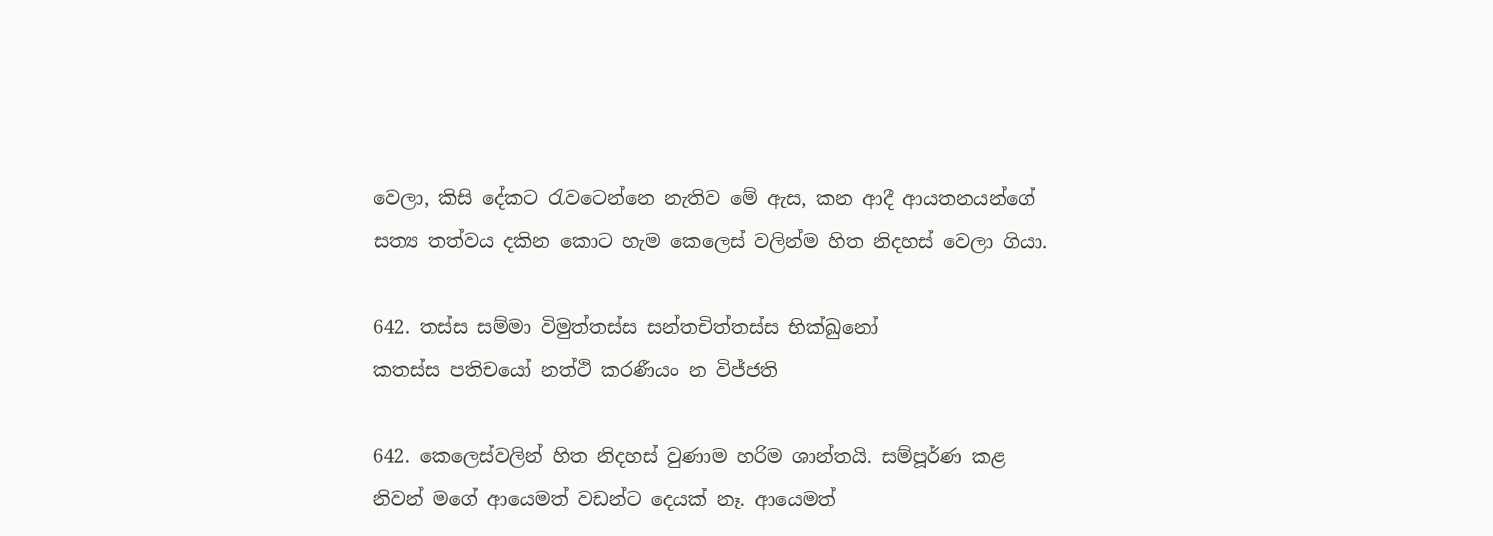වෙලා, කිසි දේකට රැවටෙන්නෙ නැතිව මේ ඇස, කන ආදී ආයතනයන්ගේ සත්‍ය තත්වය දකින කොට හැම කෙලෙස් වලින්ම හිත නිදහස් වෙලා ගියා.

642. තස්ස සම්මා විමුත්තස්ස සන්තචිත්තස්ස භික්ඛුනෝ
කතස්ස පතිචයෝ නත්ථි කරණීයං න විජ්ජති

642. කෙලෙස්වලින් හිත නිදහස් වුණාම හරිම ශාන්තයි. සම්පූර්ණ කළ නිවන් මගේ ආයෙමත් වඩන්ට දෙයක් නෑ. ආයෙමත්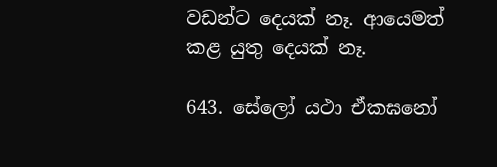වඩන්ට දෙයක් නෑ. ආයෙමත් කළ යුතු දෙයක් නෑ.

643. සේලෝ යථා ඒකඝනෝ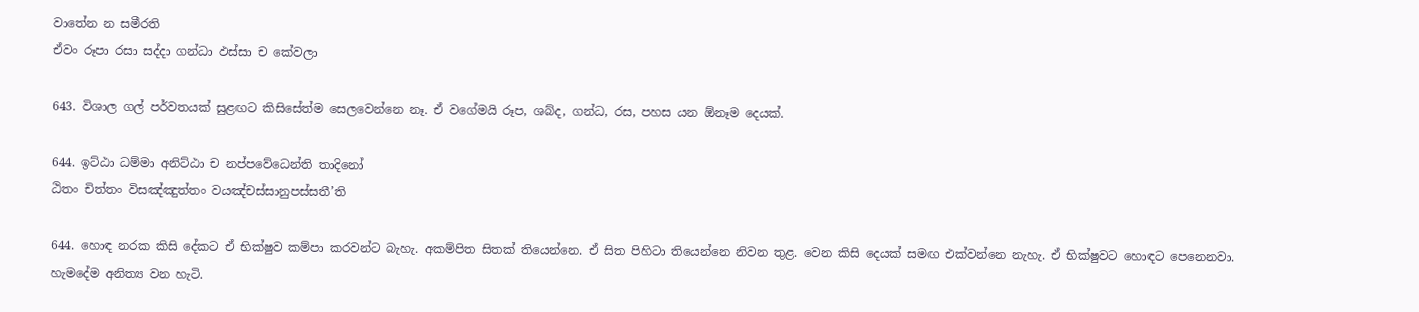වාතේන න සමීරති
ඒවං රූපා රසා සද්දා ගන්ධා ඵස්සා ච කේවලා

643. විශාල ගල් පර්වතයක් සුළඟට කිසිසේත්ම සෙලවෙන්නෙ නෑ. ඒ වගේමයි රූප, ශබ්ද, ගන්ධ, රස, පහස යන ඕනෑම දෙයක්.

644. ඉට්ඨා ධම්මා අනිට්ඨා ච නප්පවේධෙන්ති තාදිනෝ
ඨිතං චිත්තං විසඤ්ඤුත්තං වයඤ්චස්සානුපස්සතී’ති

644. හොඳ නරක කිසි දේකට ඒ භික්ෂුව කම්පා කරවන්ට බැහැ. අකම්පිත සිතක් තියෙන්නෙ. ඒ සිත පිහිටා තියෙන්නෙ නිවන තුළ. වෙන කිසි දෙයක් සමඟ එක්වන්නෙ නැහැ. ඒ භික්ෂුවට හොඳට පෙනෙනවා. හැමදේම අනිත්‍ය වන හැටි.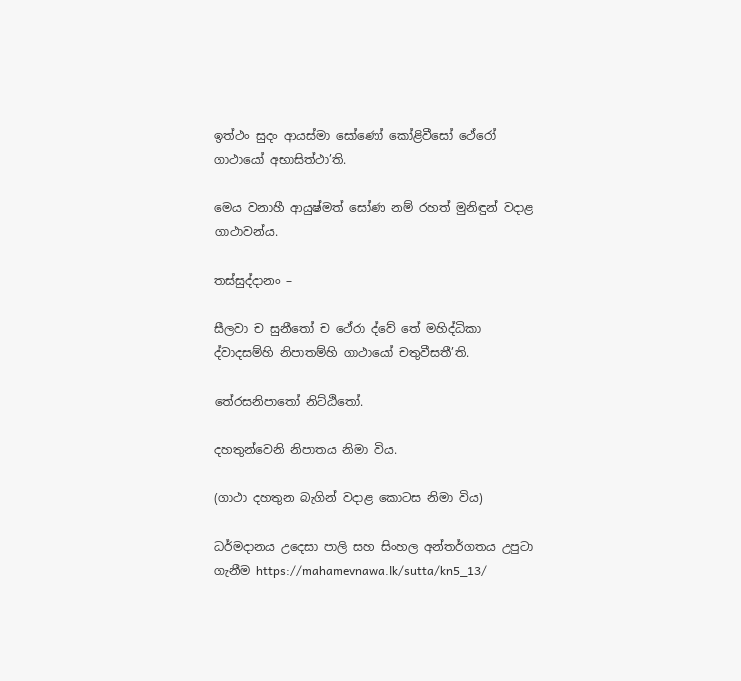ඉත්ථං සුදං ආයස්මා සෝණෝ කෝළිවීසෝ ථේරෝ ගාථායෝ අභාසිත්ථා’ති.

මෙය වනාහී ආයුෂ්මත් සෝණ නම් රහත් මුනිඳුන් වදාළ ගාථාවන්ය.

තස්සුද්දානං –

සීලවා ච සුනීතෝ ච ථේරා ද්වේ තේ මහිද්ධිකා
ද්වාදසම්හි නිපාතම්හි ගාථායෝ චතුවීසතී’ති.

තේරසනිපාතෝ නිට්ඨිතෝ.

දහතුන්වෙනි නිපාතය නිමා විය.

(ගාථා දහතුන බැගින් වදාළ කොටස නිමා විය)

ධර්මදානය උදෙසා පාලි සහ සිංහල අන්තර්ගතය උපුටා ගැනීම https://mahamevnawa.lk/sutta/kn5_13/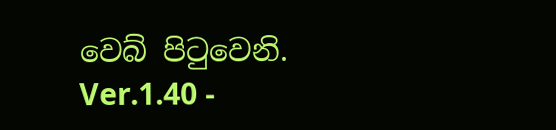වෙබ් පිටුවෙනි.
Ver.1.40 -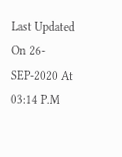Last Updated On 26-SEP-2020 At 03:14 P.M